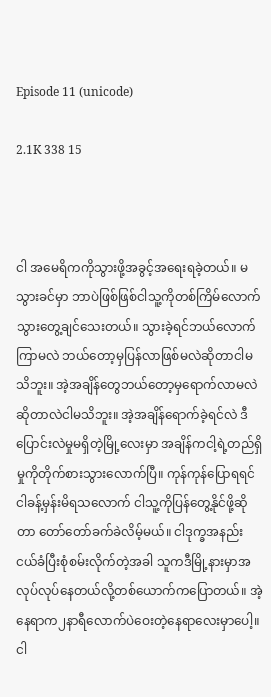Episode 11 (unicode)

2.1K 338 15



ငါ အမေရိကကိုသွားဖို့အခွင့်အရေးရခဲ့တယ်။ မသွားခင်မှာ ဘာပဲဖြစ်ဖြစ်ငါသူ့ကိုတစ်ကြိမ်လောက်သွားတွေ့ချင်သေးတယ်။ သွားခဲ့ရင်ဘယ်လောက်ကြာမလဲ ဘယ်တော့မှပြန်လာဖြစ်မလဲဆိုတာငါမသိဘူး။ အဲ့အချိန်တွေဘယ်တော့မှရောက်လာမလဲဆိုတာလဲငါမသိဘူး။ အဲ့အချိန်ရောက်ခဲ့ရင်လဲ ဒီပြောင်းလဲမှုမရှိတဲ့မြို့လေးမှာ အချိန်ကငါ့ရဲ့တည်ရှိမှုကိုတိုက်စားသွားလောက်ပြီ။ ကုန်ကုန်ပြောရရင် ငါခန့်မှန်းမိရသလောက် ငါသူ့ကိုပြန်တွေ့နိုင်ဖို့ဆိုတာ တော်တော်ခက်ခဲလိမ့်မယ်။ ငါဒုက္ခအနည်းငယ်ခံပြီးစုံစမ်းလိုက်တဲ့အခါ သူကဒီမြို့နားမှာအလုပ်လုပ်နေတယ်လို့တစ်ယောက်ကပြောတယ်။ အဲ့နေရာက၂နာရီလောက်ပဲဝေးတဲ့နေရာလေးမှာပေါ့။ ငါ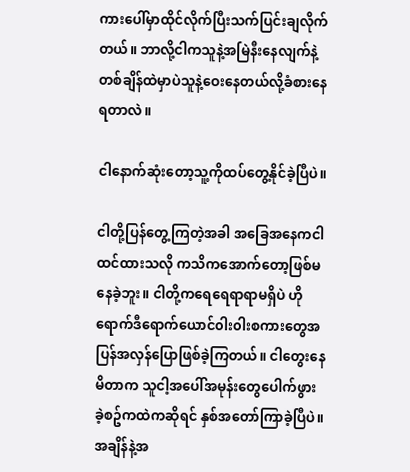ကားပေါ်မှာထိုင်လိုက်ပြီးသက်ပြင်းချလိုက်တယ်။ ဘာလို့ငါကသူနဲ့အမြဲနီးနေလျက်နဲ့ တစ်ချိန်ထဲမှာပဲသူနဲ့ဝေးနေတယ်လို့ခံစားနေရတာလဲ။

ငါနောက်ဆုံးတော့သူ့ကိုထပ်တွေ့နိုင်ခဲ့ပြီပဲ။

ငါတို့ပြန်တွေ့ကြတဲ့အခါ အခြေအနေကငါထင်ထားသလို ကသိကအောက်တော့ဖြစ်မနေခဲ့ဘူး။ ငါတို့ကရေရေရာရာမရှိပဲ ဟိုရောက်ဒီရောက်ယောင်၀ါး၀ါးစကားတွေအပြန်အလှန်ပြောဖြစ်ခဲ့ကြတယ်။ ငါတွေးနေမိတာက သူငါ့အပေါ်အမုန်းတွေပေါက်ဖွားခဲ့စဥ်ကထဲကဆိုရင် နှစ်အတော်ကြာခဲ့ပြီပဲ။ အချိန်နဲ့အ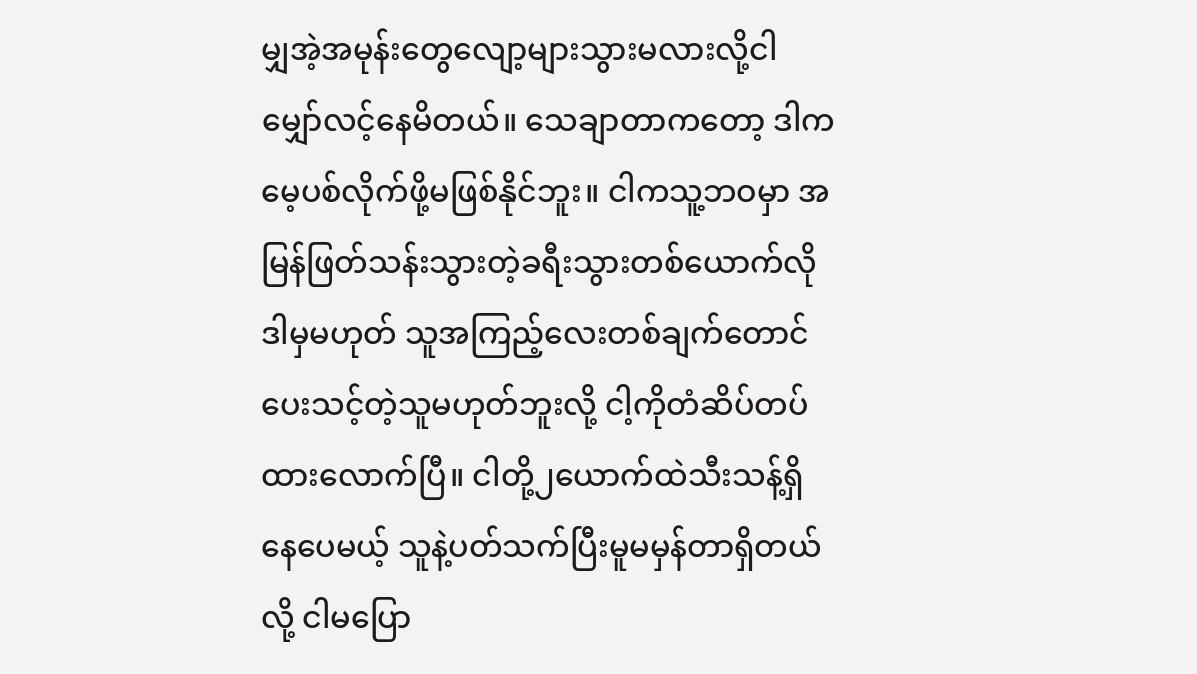မျှအဲ့အမုန်းတွေလျော့များသွားမလားလို့ငါမျှော်လင့်နေမိတယ်။ သေချာတာကတော့ ဒါကမေ့ပစ်လိုက်ဖို့မဖြစ်နိုင်ဘူး။ ငါကသူ့ဘဝမှာ အမြန်ဖြတ်သန်းသွားတဲ့ခရီးသွားတစ်ယောက်လို ဒါမှမဟုတ် သူအကြည့်လေးတစ်ချက်တောင်ပေးသင့်တဲ့သူမဟုတ်ဘူးလို့ ငါ့ကိုတံဆိပ်တပ်ထားလောက်ပြီ။ ငါတို့၂ယောက်ထဲသီးသန့်ရှိနေပေမယ့် သူနဲ့ပတ်သက်ပြီးမူမမှန်တာရှိတယ်လို့ ငါမပြော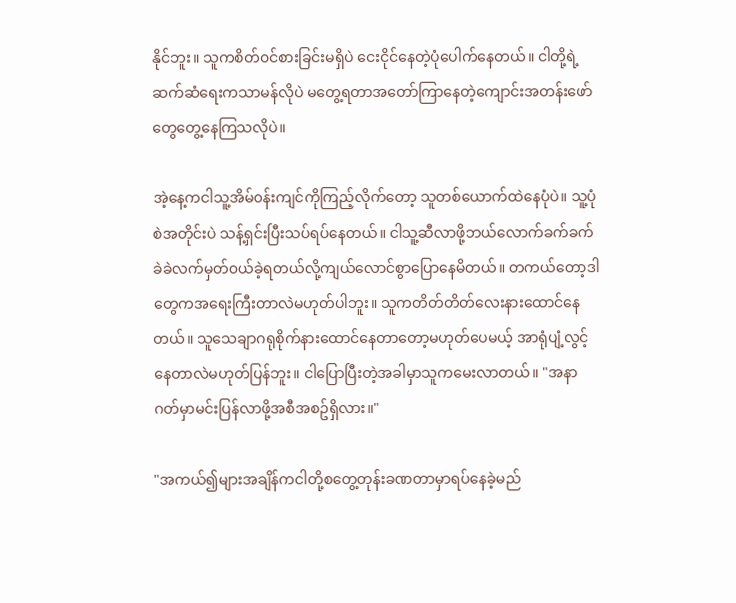နိုင်ဘူး။ သူကစိတ်၀င်စားခြင်းမရှိပဲ ငေးငိုင်နေတဲ့ပုံပေါက်နေတယ်။ ငါတို့ရဲ့ဆက်ဆံရေးကသာမန်လိုပဲ မတွေ့ရတာအတော်ကြာနေတဲ့ကျောင်းအတန်းဖော်တွေတွေ့နေကြသလိုပဲ။

အဲ့နေ့ကငါသူ့အိမ်၀န်းကျင်ကိုကြည့်လိုက်တော့ သူတစ်ယောက်ထဲနေပုံပဲ။ သူ့ပုံစဲအတိုင်းပဲ သန့်ရှင်းပြီးသပ်ရပ်နေတယ်။ ငါသူ့ဆီလာဖို့ဘယ်လောက်ခက်ခက်ခဲခဲလက်မှတ်၀ယ်ခဲ့ရတယ်လို့ကျယ်လောင်စွာပြောနေမိတယ်။ တကယ်တော့ဒါတွေကအရေးကြီးတာလဲမဟုတ်ပါဘူး။ သူကတိတ်တိတ်လေးနားထောင်နေတယ်။ သူသေချာဂရုစိုက်နားထောင်နေတာတော့မဟုတ်ပေမယ့် အာရုံပျံ့လွင့်နေတာလဲမဟုတ်ပြန်ဘူး။ ငါပြောပြီးတဲ့အခါမှာသူကမေးလာတယ်။ "အနာဂတ်မှာမင်းပြန်လာဖို့အစီအစဥ်ရှိလား။"

"အကယ်၍များအချိန်ကငါတို့စတွေ့တုန်းခဏတာမှာရပ်နေခဲ့မည်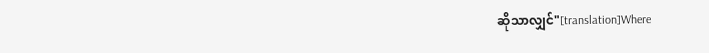ဆိုသာလျှင်"[translation]Where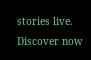stories live. Discover now